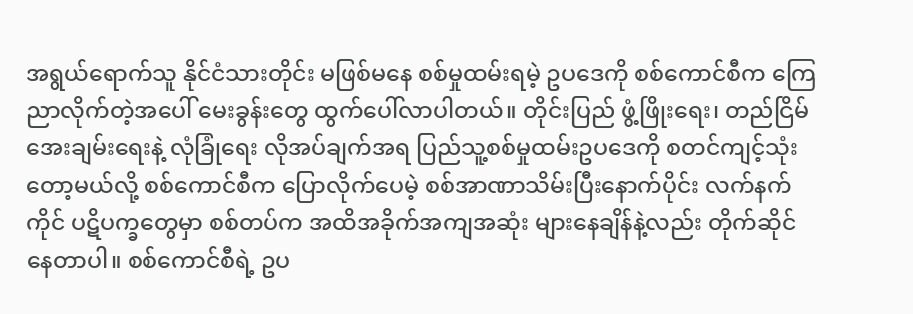အရွယ်ရောက်သူ နိုင်ငံသားတိုင်း မဖြစ်မနေ စစ်မှုထမ်းရမဲ့ ဥပဒေကို စစ်ကောင်စီက ကြေညာလိုက်တဲ့အပေါ် မေးခွန်းတွေ ထွက်ပေါ်လာပါတယ်။ တိုင်းပြည် ဖွံ့ဖြိုးရေး၊ တည်ငြိမ်အေးချမ်းရေးနဲ့ လုံခြုံရေး လိုအပ်ချက်အရ ပြည်သူ့စစ်မှုထမ်းဥပဒေကို စတင်ကျင့်သုံးတော့မယ်လို့ စစ်ကောင်စီက ပြောလိုက်ပေမဲ့ စစ်အာဏာသိမ်းပြီးနောက်ပိုင်း လက်နက်ကိုင် ပဋိပက္ခတွေမှာ စစ်တပ်က အထိအခိုက်အကျအဆုံး များနေချိန်နဲ့လည်း တိုက်ဆိုင်နေတာပါ။ စစ်ကောင်စီရဲ့ ဥပ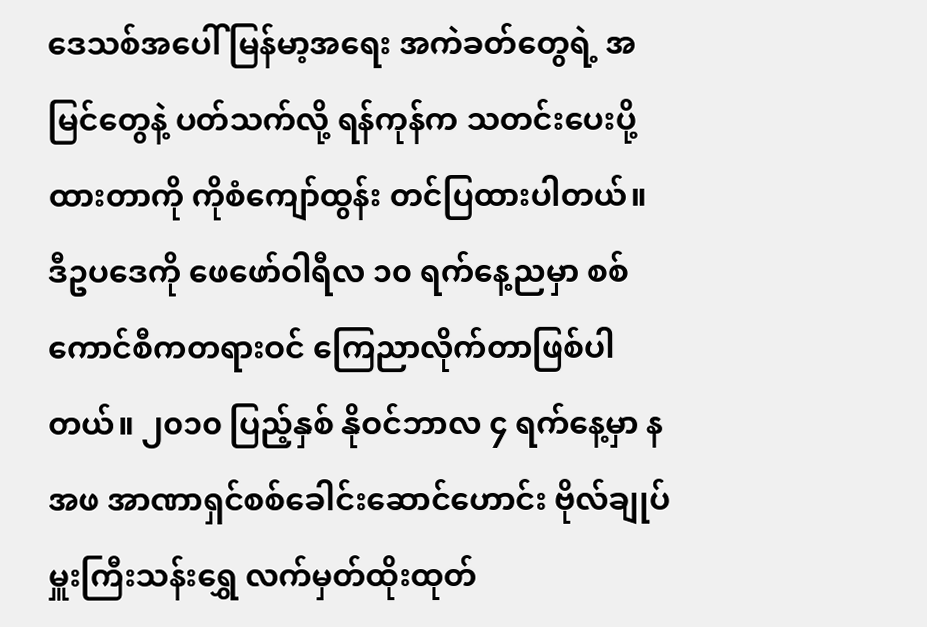ဒေသစ်အပေါ် မြန်မာ့အရေး အကဲခတ်တွေရဲ့ အမြင်တွေနဲ့ ပတ်သက်လို့ ရန်ကုန်က သတင်းပေးပို့ထားတာကို ကိုစံကျော်ထွန်း တင်ပြထားပါတယ်။
ဒီဥပဒေကို ဖေဖော်ဝါရီလ ၁၀ ရက်နေ့ညမှာ စစ်ကောင်စီကတရားဝင် ကြေညာလိုက်တာဖြစ်ပါတယ်။ ၂၀၁၀ ပြည့်နှစ် နိုဝင်ဘာလ ၄ ရက်နေ့မှာ နအဖ အာဏာရှင်စစ်ခေါင်းဆောင်ဟောင်း ဗိုလ်ချုပ်မှူးကြီးသန်းရွှေ လက်မှတ်ထိုးထုတ်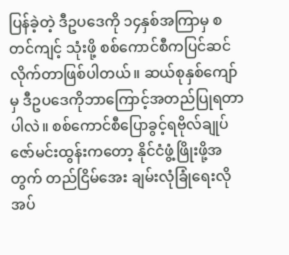ပြန်ခဲ့တဲ့ ဒီဥပဒေကို ၁၄နှစ်အကြာမှ စတင်ကျင့် သုံးဖို့ စစ်ကောင်စီကပြင်ဆင်လိုက်တာဖြစ်ပါတယ်။ ဆယ်စုနှစ်ကျော်မှ ဒီဥပဒေကိုဘာကြောင့်အတည်ပြုရတာပါလဲ။ စစ်ကောင်စီပြောခွင့်ရဗိုလ်ချုပ်ဇော်မင်းထွန်းကတော့ နိုင်ငံဖွံ့ဖြိုးဖို့အတွက် တည်ငြိမ်အေး ချမ်းလုံခြုံရေးလိုအပ်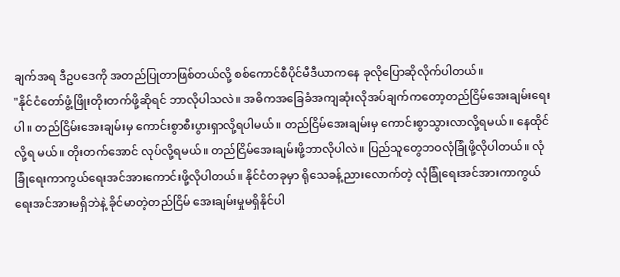ချက်အရ ဒီဥပဒေကို အတည်ပြုတာဖြစ်တယ်လို့ စစ်ကောင်စီပိုင်မီဒီယာကနေ ခုလိုပြောဆိုလိုက်ပါတယ်။
"နိုင်ငံတော်ဖွံ့ဖြိုးတိုးတက်ဖို့ဆိုရင် ဘာလိုပါသလဲ။ အဓိကအခြေခံအကျဆုံးလိုအပ်ချက်ကတော့တည်ငြိမ်အေးချမ်းရေးပါ။ တည်ငြိမ်းအေးချမ်းမှ ကောင်းစွာစီးပွားရှာလို့ရပါမယ်။ တည်ငြိမ်အေးချမ်းမှ ကောင်းစွာသွားလာလို့ရမယ်။ နေထိုင်လို့ရ မယ်။ တိုးတက်အောင် လုပ်လို့ရမယ်။ တည်ငြိမ်အေးချမ်းဖို့ဘာလိုပါလဲ။ ပြည်သူတွေဘဝလုံခြုံဖို့လိုပါတယ်။ လုံခြုံရေးကာကွယ်ရေးအင်အားကောင်းဖို့လိုပါတယ်။ နိုင်ငံတခုမှာ ရိုသေခန့်ညားလောက်တဲ့ လုံခြုံရေးအင်အားကာကွယ်ရေးအင်အားမရှိဘဲနဲ့ ခိုင်မာတဲ့တည်ငြိမ် အေးချမ်းမှုမရှိနိုင်ပါ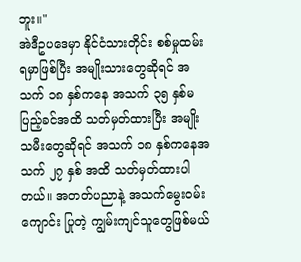ဘူး။"
အဲဒီဥပဒေမှာ နိုင်ငံသားတိုင်း စစ်မှုထမ်းရမှာဖြစ်ပြီး အမျိုးသားတွေဆိုရင် အသက် ၁၈ နှစ်ကနေ အသက် ၃၅ နှစ်မပြည့်ခင်အထိ သတ်မှတ်ထားပြီး အမျိုးသမီးတွေဆိုရင် အသက် ၁၈ နှစ်ကနေအသက် ၂၇ နှစ် အထိ သတ်မှတ်ထားပါတယ်။ အတတ်ပညာနဲ့ အသက်မွေးဝမ်း ကျောင်း ပြုတဲ့ ကျွမ်းကျင်သူတွေဖြစ်မယ်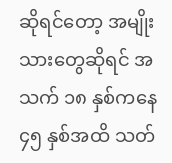ဆိုရင်တော့ အမျိုးသားတွေဆိုရင် အသက် ၁၈ နှစ်ကနေ ၄၅ နှစ်အထိ သတ်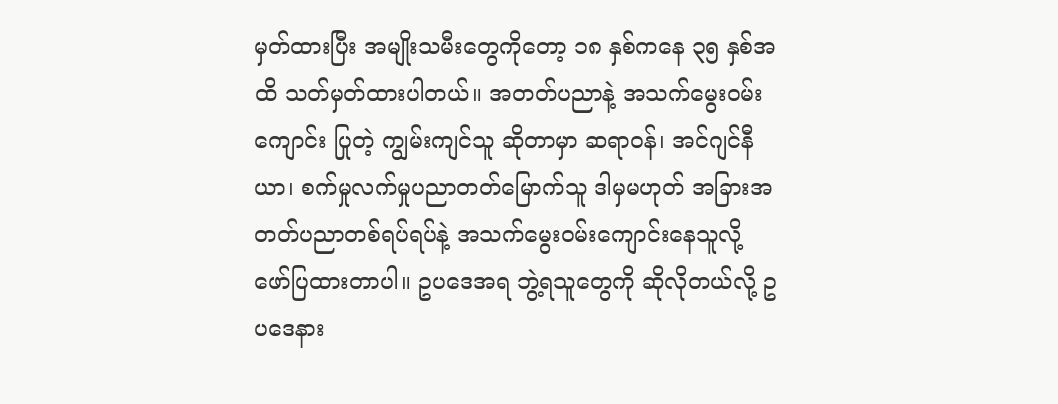မှတ်ထားပြီး အမျိုးသမီးတွေကိုတော့ ၁၈ နှစ်ကနေ ၃၅ နှစ်အထိ သတ်မှတ်ထားပါတယ်။ အတတ်ပညာနဲ့ အသက်မွေးဝမ်း ကျောင်း ပြုတဲ့ ကျွမ်းကျင်သူ ဆိုတာမှာ ဆရာဝန်၊ အင်ဂျင်နီယာ၊ စက်မှုလက်မှုပညာတတ်မြောက်သူ ဒါမှမဟုတ် အခြားအတတ်ပညာတစ်ရပ်ရပ်နဲ့ အသက်မွေးဝမ်းကျောင်းနေသူလို့ ဖော်ပြထားတာပါ။ ဥပဒေအရ ဘွဲ့ရသူတွေကို ဆိုလိုတယ်လို့ ဥပဒေနား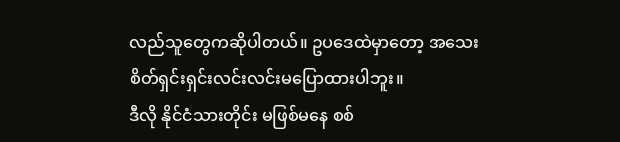လည်သူတွေကဆိုပါတယ်။ ဥပဒေထဲမှာတော့ အသေးစိတ်ရှင်းရှင်းလင်းလင်းမပြောထားပါဘူး။
ဒီလို နိုင်ငံသားတိုင်း မဖြစ်မနေ စစ်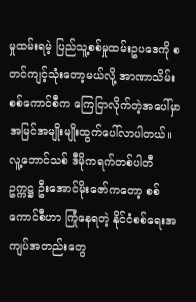မှုထမ်းရမဲ့ ပြည်သူ့စစ်မှုထမ်းဥပဒေကို စတင်ကျင့်သုံးတော့မယ်လို့ အာဏာသိမ်းစစ်ကောင်စီက ကြေငြာလိုက်တဲ့အပေါ်မှာ အမြင်အမျိုးမျိုးထွက်ပေါ်လာပါတယ်။ လူ့ဘောင်သစ် ဒီမိုကရက်တစ်ပါတီ ဥက္ကဋ္ဌ ဦးအောင်မိုးဇော်ကတော့ စစ်ကောင်စီဟာ ကြုံနေရတဲ့ နိုင်ငံစစ်ရေးအကျပ်အတည်းတွေ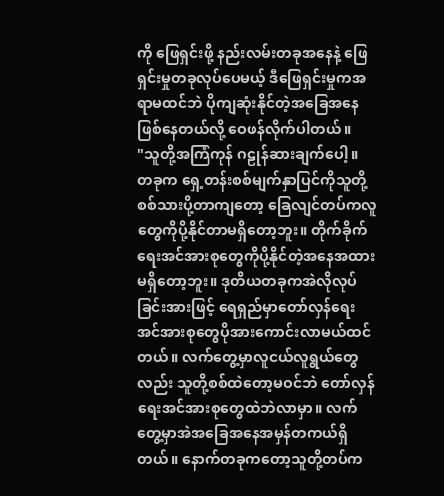ကို ဖြေရှင်းဖို့ နည်းလမ်းတခုအနေနဲ့ ဖြေရှင်းမှုတခုလုပ်ပေမယ့် ဒီဖြေရှင်းမှုကအရာမထင်ဘဲ ပိုကျဆုံးနိုင်တဲ့အခြေအနေဖြစ်နေတယ်လို့ ဝေဖန်လိုက်ပါတယ်။
"သူတို့အကြံကုန် ဂဠုန်ဆားချက်ပေါ့။ တခုက ရှေ့တန်းစစ်မျက်နှာပြင်ကိုသူတို့ စစ်သားပို့တာကျတော့ ခြေလျင်တပ်ကလူတွေကိုပို့နိုင်တာမရှိတော့ဘူး။ တိုက်ခိုက်ရေးအင်အားစုတွေကိုပို့နိုင်တဲ့အနေအထားမရှိတော့ဘူး။ ဒုတိယတခုကအဲလိုလုပ်ခြင်းအားဖြင့် ရေရှည်မှာတော်လှန်ရေးအင်အားစုတွေပိုအားကောင်းလာမယ်ထင်တယ်။ လက်တွေ့မှာလူငယ်လူရွယ်တွေလည်း သူတို့စစ်ထဲတော့မဝင်ဘဲ တော်လှန်ရေးအင်အားစုတွေထဲဘဲလာမှာ။ လက်တွေ့မှာအဲအခြေအနေအမှန်တကယ်ရှိတယ်။ နောက်တခုကတော့သူတို့တပ်က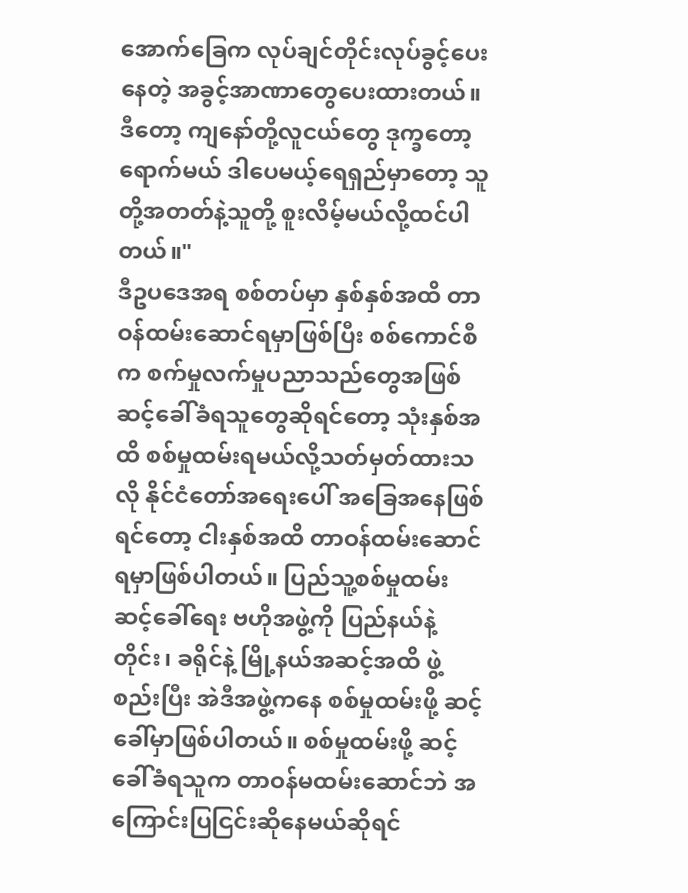အောက်ခြေက လုပ်ချင်တိုင်းလုပ်ခွင့်ပေးနေတဲ့ အခွင့်အာဏာတွေပေးထားတယ်။ ဒီတော့ ကျနော်တို့လူငယ်တွေ ဒုက္ခတော့ရောက်မယ် ဒါပေမယ့်ရေရှည်မှာတော့ သူတို့အတတ်နဲ့သူတို့ စူးလိမ့်မယ်လို့ထင်ပါတယ်။"
ဒီဥပဒေအရ စစ်တပ်မှာ နှစ်နှစ်အထိ တာဝန်ထမ်းဆောင်ရမှာဖြစ်ပြီး စစ်ကောင်စီက စက်မှုလက်မှုပညာသည်တွေအဖြစ် ဆင့်ခေါ်ခံရသူတွေဆိုရင်တော့ သုံးနှစ်အထိ စစ်မှုထမ်းရမယ်လို့သတ်မှတ်ထားသလို နိုင်ငံတော်အရေးပေါ် အခြေအနေဖြစ်ရင်တော့ ငါးနှစ်အထိ တာဝန်ထမ်းဆောင်ရမှာဖြစ်ပါတယ်။ ပြည်သူ့စစ်မှုထမ်း ဆင့်ခေါ်ရေး ဗဟိုအဖွဲ့ကို ပြည်နယ်နဲ့တိုင်း၊ ခရိုင်နဲ့ မြို့နယ်အဆင့်အထိ ဖွဲ့စည်းပြီး အဲဒီအဖွဲ့ကနေ စစ်မှုထမ်းဖို့ ဆင့်ခေါ်မှာဖြစ်ပါတယ်။ စစ်မှုထမ်းဖို့ ဆင့်ခေါ်ခံရသူက တာဝန်မထမ်းဆောင်ဘဲ အကြောင်းပြငြင်းဆိုနေမယ်ဆိုရင်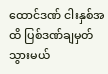ထောင်ဒဏ် ငါးနှစ်အထိ ပြစ်ဒဏ်ချမှတ်သွားမယ်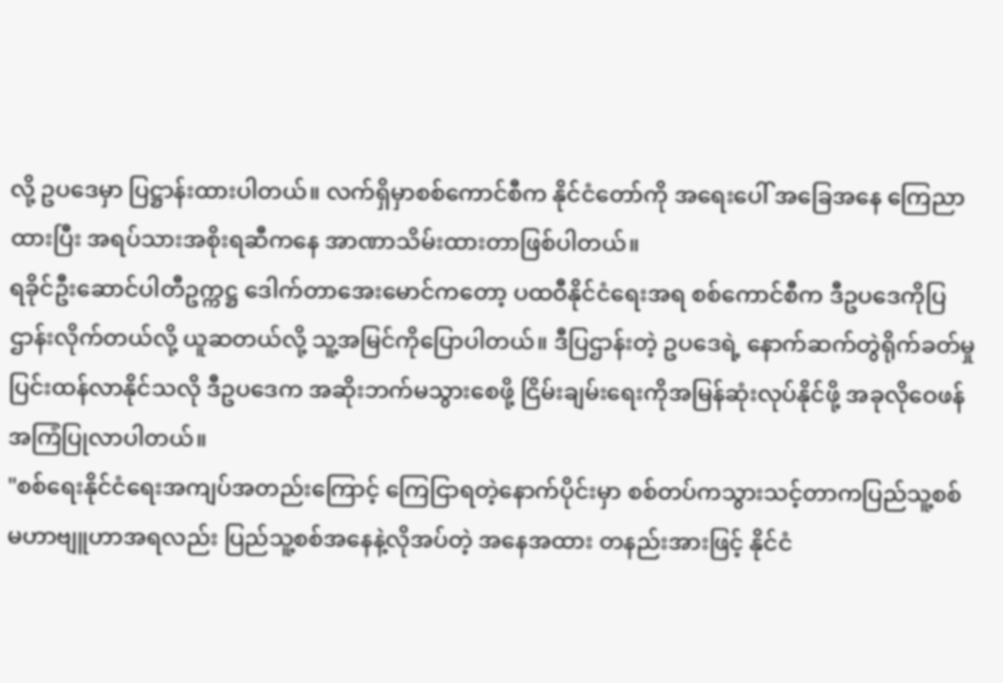လို့ ဥပဒေမှာ ပြဋ္ဌာန်းထားပါတယ်။ လက်ရှိမှာစစ်ကောင်စီက နိုင်ငံတော်ကို အရေးပေါ် အခြေအနေ ကြေညာထားပြီး အရပ်သားအစိုးရဆီကနေ အာဏာသိမ်းထားတာဖြစ်ပါတယ်။
ရခိုင်ဦးဆောင်ပါတီဥက္ကဋ္ဌ ဒေါက်တာအေးမောင်ကတော့ ပထဝီနိုင်ငံရေးအရ စစ်ကောင်စီက ဒီဥပဒေကိုပြဌာန်းလိုက်တယ်လို့ ယူဆတယ်လို့ သူ့အမြင်ကိုပြောပါတယ်။ ဒီပြဌာန်းတဲ့ ဥပဒေရဲ့ နောက်ဆက်တွဲရိုက်ခတ်မှု ပြင်းထန်လာနိုင်သလို ဒီဥပဒေက အဆိုးဘက်မသွားစေဖို့ ငြိမ်းချမ်းရေးကိုအမြန်ဆုံးလုပ်နိုင်ဖို့ အခုလိုဝေဖန်အကြံပြုလာပါတယ်။
"စစ်ရေးနိုင်ငံရေးအကျပ်အတည်းကြောင့် ကြေငြာရတဲ့နောက်ပိုင်းမှာ စစ်တပ်ကသွားသင့်တာကပြည်သူ့စစ်မဟာဗျူဟာအရလည်း ပြည်သူ့စစ်အနေနဲ့လိုအပ်တဲ့ အနေအထား တနည်းအားဖြင့် နိုင်ငံ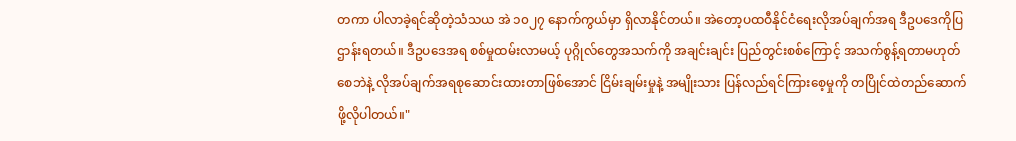တကာ ပါလာခဲ့ရင်ဆိုတဲ့သံသယ အဲ ၁၀၂၇ နောက်ကွယ်မှာ ရှိလာနိုင်တယ်။ အဲတော့ပထဝီနိုင်ငံရေးလိုအပ်ချက်အရ ဒီဥပဒေကိုပြဌာန်းရတယ်။ ဒီဥပဒေအရ စစ်မှုထမ်းလာမယ့် ပုဂ္ဂိုလ်တွေအသက်ကို အချင်းချင်း ပြည်တွင်းစစ်ကြောင့် အသက်စွန့်ရတာမဟုတ်စေဘဲနဲ့ လိုအပ်ချက်အရစုဆောင်းထားတာဖြစ်အောင် ငြိမ်းချမ်းမှုနဲ့ အမျိုးသား ပြန်လည်ရင်ကြားစေ့မှုကို တပြိုင်ထဲတည်ဆောက်ဖို့လိုပါတယ်။"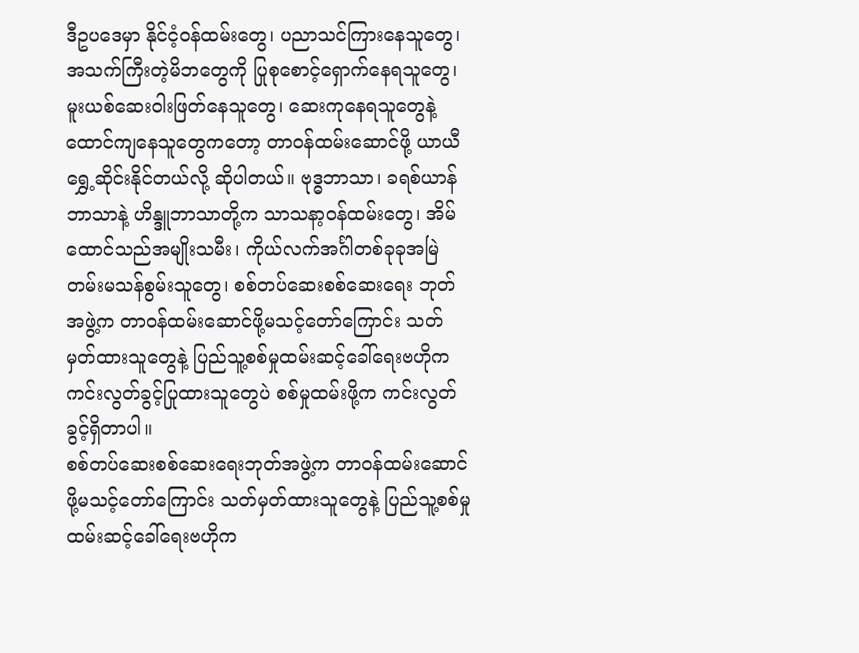ဒီဥပဒေမှာ နိုင်ငံ့ဝန်ထမ်းတွေ၊ ပညာသင်ကြားနေသူတွေ၊ အသက်ကြီးတဲ့မိဘတွေကို ပြုစုစောင့်ရှောက်နေရသူတွေ၊ မူးယစ်ဆေးဝါးဖြတ်နေသူတွေ၊ ဆေးကုနေရသူတွေနဲ့ ထောင်ကျနေသူတွေကတော့ တာဝန်ထမ်းဆောင်ဖို့ ယာယီရွှေ့ဆိုင်းနိုင်တယ်လို့ ဆိုပါတယ်။ ဗုဒ္ဓဘာသာ၊ ခရစ်ယာန်ဘာသာနဲ့ ဟိန္ဒူဘာသာတို့က သာသနာ့ဝန်ထမ်းတွေ၊ အိမ်ထောင်သည်အမျိုးသမီး၊ ကိုယ်လက်အင်္ဂါတစ်ခုခုအမြဲတမ်းမသန်စွမ်းသူတွေ၊ စစ်တပ်ဆေးစစ်ဆေးရေး ဘုတ်အဖွဲ့က တာဝန်ထမ်းဆောင်ဖို့မသင့်တော်ကြောင်း သတ်မှတ်ထားသူတွေနဲ့ ပြည်သူ့စစ်မှုထမ်းဆင့်ခေါ်ရေးဗဟိုက ကင်းလွတ်ခွင့်ပြုထားသူတွေပဲ စစ်မှုထမ်းဖို့က ကင်းလွတ်ခွင့်ရှိတာပါ။
စစ်တပ်ဆေးစစ်ဆေးရေးဘုတ်အဖွဲ့က တာဝန်ထမ်းဆောင်ဖို့မသင့်တော်ကြောင်း သတ်မှတ်ထားသူတွေနဲ့ ပြည်သူ့စစ်မှုထမ်းဆင့်ခေါ်ရေးဗဟိုက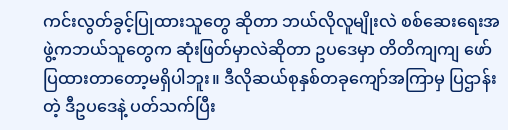ကင်းလွတ်ခွင့်ပြုထားသူတွေ ဆိုတာ ဘယ်လိုလူမျိုးလဲ စစ်ဆေးရေးအဖွဲ့ကဘယ်သူတွေက ဆုံးဖြတ်မှာလဲဆိုတာ ဥပဒေမှာ တိတိကျကျ ဖော်ပြထားတာတော့မရှိပါဘူး။ ဒီလိုဆယ်စုနှစ်တခုကျော်အကြာမှ ပြဌာန်းတဲ့ ဒီဥပဒေနဲ့ ပတ်သက်ပြီး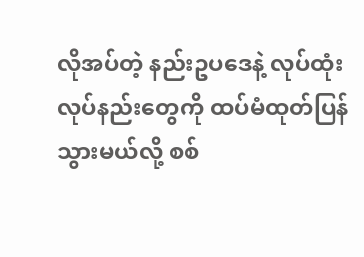လိုအပ်တဲ့ နည်းဥပဒေနဲ့ လုပ်ထုံးလုပ်နည်းတွေကို ထပ်မံထုတ်ပြန်သွားမယ်လို့ စစ်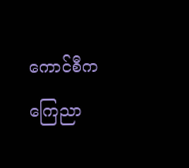ကောင်စီက ကြေညာ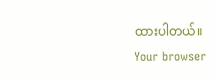ထားပါတယ်။
Your browser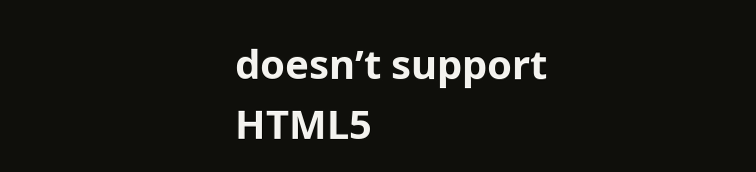doesn’t support HTML5